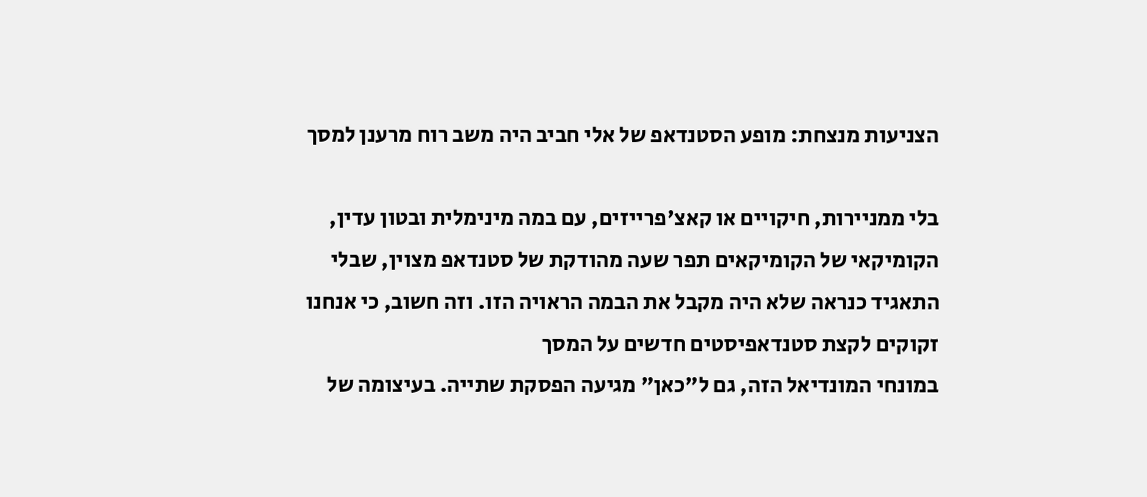הצניעות מנצחת: מופע הסטנדאפ של אלי חביב היה משב רוח מרענן למסך

בלי ממניירות, חיקויים או קאצ'פרייזים, עם במה מינימלית ובטון עדין, הקומיקאי של הקומיקאים תפר שעה מהודקת של סטנדאפ מצוין, שבלי התאגיד כנראה שלא היה מקבל את הבמה הראויה הזו. וזה חשוב, כי אנחנו זקוקים לקצת סטנדאפיסטים חדשים על המסך
במונחי המונדיאל הזה, גם ל"כאן" מגיעה הפסקת שתייה. בעיצומה של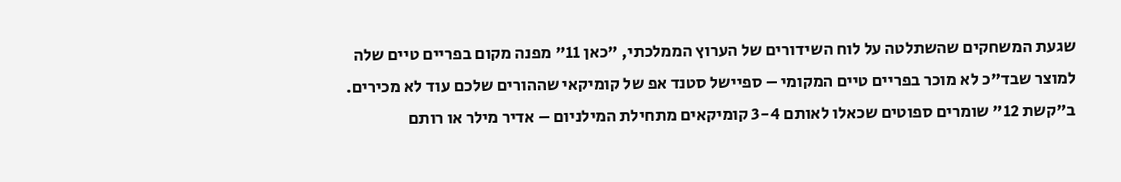שגעת המשחקים שהשתלטה על לוח השידורים של הערוץ הממלכתי, "כאן 11" מפנה מקום בפריים טיים שלה למוצר שבד"כ לא מוכר בפריים טיים המקומי – ספיישל סטנד אפ של קומיקאי שההורים שלכם עוד לא מכירים. ב"קשת 12" שומרים ספוטים שכאלו לאותם 3-4 קומיקאים מתחילת המילניום – אדיר מילר או רותם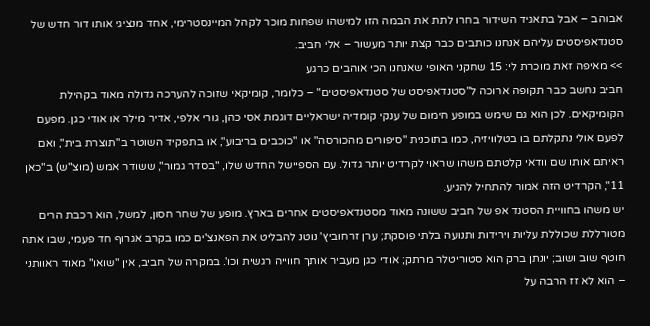אבוהב – אבל בתאגיד השידור בחרו לתת את הבמה הזו למישהו שפחות מוכר לקהל המיינסטרימי, אחד מנציגי אותו דור חדש של סטנדאפיסטים עליהם אנחנו כותבים כבר קצת יותר מעשור – אלי חביב.
>> מאיפה זאת מוכרת לי: 15 שחקני האופי שאנחנו הכי אוהבים כרגע
חביב נחשב כבר תקופה ארוכה ל"סטנדאפיסט של סטנדאפיסטים" – כלומר, קומיקאי שזוכה להערכה גדולה מאוד בקהילת הקומיקאים. לכן הוא גם שימש במופע חימום של ענקי קומדיה ישראליים דוגמת אסי כהן, גורי אלפי, אדיר מילר או אודי כגן. מפעם לפעם אולי נתקלתם בו בטלוויזיה, כמו בתוכנית "סיפורים מהכורסה" או "כוכבים בריבוע", או בתפקיד השוטר ב"תוצרת בית", ואם ראיתם אותו שם וודאי קלטתם משהו שראוי לקרדיט יותר גדול. עם הספיישל החדש שלו, "בסדר גמור", ששודר אמש (מוצ"ש) ב"כאן 11", הקרדיט הזה אמור להתחיל להגיע.
יש משהו בחוויית הסטנד אפ של חביב ששונה מאוד מסטנדאפיסטים אחרים בארץ. מופע של שחר חסון, למשל, הוא רכבת הרים מטורללת שכוללת עליות וירידות ותנועה בלתי פוסקת; ערן זרחוביץ' נוטנ להבליט את הפאנצ'ים כמו בקרב אגרוף חד פעמי, שבו אתה חוטף שוב ושוב; יונתן ברק הוא סטוריטלר מרתק; אודי כגן מעביר אותך חווייה רגשית וכו'. במקרה של חביב, אין "שואו" מאוד ראוותני – הוא לא זז הרבה על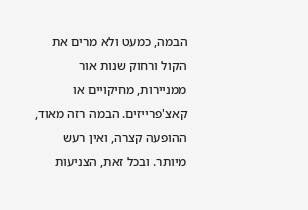הבמה, כמעט ולא מרים את הקול ורחוק שנות אור ממניירות, מחיקויים או קאצ'פרייזים. הבמה רזה מאוד, ההופעה קצרה, ואין רעש מיותר. ובכל זאת, הצניעות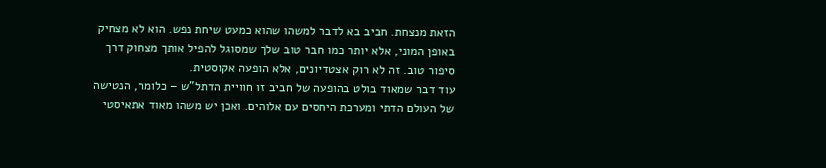הזאת מנצחת. חביב בא לדבר למשהו שהוא כמעט שיחת נפש. הוא לא מצחיק באופן המוני, אלא יותר כמו חבר טוב שלך שמסוגל להפיל אותך מצחוק דרך סיפור טוב. זה לא רוק אצטדיונים, אלא הופעה אקוסטית.
עוד דבר שמאוד בולט בהופעה של חביב זו חוויית הדתל"ש – כלומר, הנטישה של העולם הדתי ומערכת היחסים עם אלוהים. ואכן יש משהו מאוד אתאיסטי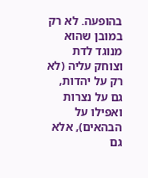בהופעה. לא רק במובן שהוא מנוגד לדת וצוחק עליה (לא רק על יהדות, גם על נצרות ואפילו על הבהאים), אלא גם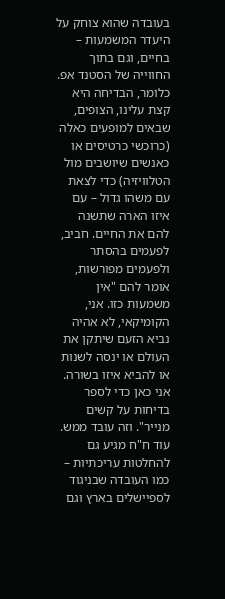בעובדה שהוא צוחק על היעדר המשמעות – בחיים, וגם בתוך החווייה של הסטנד אפ. כלומר, הבדיחה היא קצת עלינו, הצופים, שבאים למופעים כאלה (כרוכשי כרטיסים או כאנשים שיושבים מול הטלוויזיה) כדי לצאת עם משהו גדול – עם איזו הארה שתשנה להם את החיים. חביב, לפעמים בהסתר ולפעמים מפורשות, אומר להם "אין משמעות כזו. אני, הקומיקאי, לא אהיה נביא הזעם שיתקן את העולם או ינסה לשנות או להביא איזו בשורה. אני כאן כדי לספר בדיחות על קשים מנייר". וזה עובד ממש.
עוד ח"ח מגיע גם להחלטות עריכתיות – כמו העובדה שבניגוד לספיישלים בארץ וגם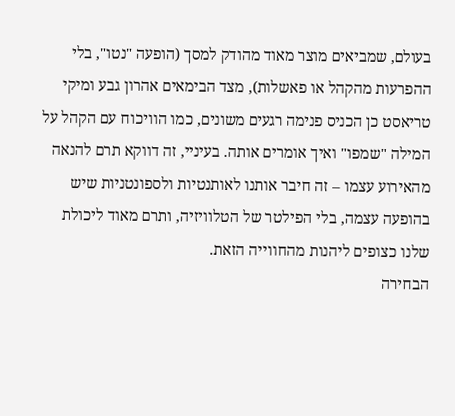בעולם, שמביאים מוצר מאוד מהודק למסך (הופעה "נטו", בלי ההפרעות מהקהל או פאשלות), מצד הבימאים אהרון גבע ומיקי טריאסט כן הכניס פנימה רגעים משונים, כמו הוויכוח עם הקהל על המילה "שמפו" ואיך אומרים אותה. בעיניי, זה דווקא תרם להנאה מהאירוע עצמו – זה חיבר אותנו לאותנטיות ולספונטניות שיש בהופעה עצמה, בלי הפילטר של הטלוויזיה, ותרם מאוד ליכולת שלנו כצופים ליהנות מהחווייה הזאת.
הבחירה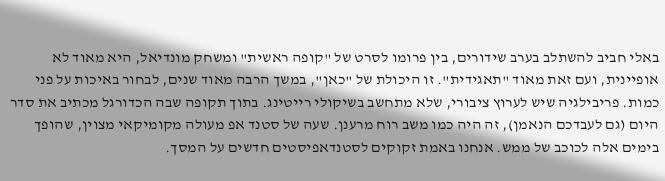באלי חביב להשתלב בערב שידורים, בין פרומו לסרט של "קופה ראשית" ומשחק מונדיאל, היא מאוד לא אופיינית, ועם זאת מאוד "תאגידית". זו היכולת של "כאן", במשך הרבה מאוד שנים, לבחור באיכות על פני כמות. פריבילגיה שיש לערוץ ציבורי, שלא מתחשב בשיקולי רייטינג. בתוך תקופה שבה הכדורגל מכתיב את סדר היום (גם לעבדכם הנאמן), זה היה כמו משב רוח מרענן. שעה של סטנד אפ מעולה מקומיקאי מצוין, שהופך בימים אלה לכוכב של ממש. אנחנו באמת זקוקים לסטנדאפיסטים חדשים על המסך.